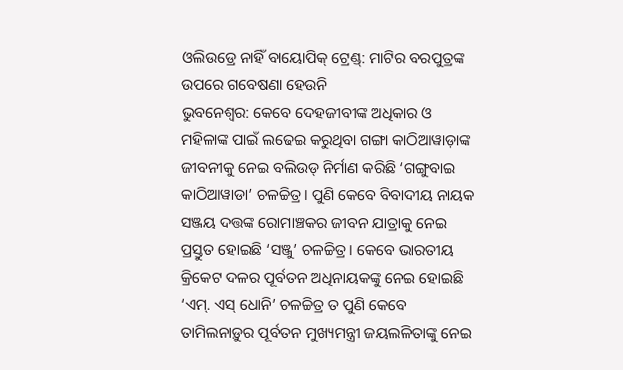ଓଲିଉଡ୍ରେ ନାହିଁ ବାୟୋପିକ୍ ଟ୍ରେଣ୍ଡ୍: ମାଟିର ବରପୁତ୍ରଙ୍କ ଉପରେ ଗବେଷଣା ହେଉନି
ଭୁବନେଶ୍ବର: କେବେ ଦେହଜୀବୀଙ୍କ ଅଧିକାର ଓ ମହିଳାଙ୍କ ପାଇଁ ଲଢେଇ କରୁଥିବା ଗଙ୍ଗା କାଠିଆୱାଡ଼ାଙ୍କ ଜୀବନୀକୁ ନେଇ ବଲିଉଡ୍ ନିର୍ମାଣ କରିଛି ‘ଗଙ୍ଗୁବାଇ କାଠିଆୱାଡା’ ଚଳଚ୍ଚିତ୍ର। ପୁଣି କେବେ ବିବାଦୀୟ ନାୟକ ସଞ୍ଜୟ ଦତ୍ତଙ୍କ ରୋମାଞ୍ଚକର ଜୀବନ ଯାତ୍ରାକୁ ନେଇ ପ୍ରସ୍ତୁତ ହୋଇଛି ‘ସଞ୍ଜୁ’ ଚଳଚ୍ଚିତ୍ର। କେବେ ଭାରତୀୟ କ୍ରିକେଟ ଦଳର ପୂର୍ବତନ ଅଧିନାୟକଙ୍କୁ ନେଇ ହୋଇଛି ‘ଏମ୍. ଏସ୍ ଧୋନି’ ଚଳଚ୍ଚିତ୍ର ତ ପୁଣି କେବେ ତାମିଲନାଡ଼ୁର ପୂର୍ବତନ ମୁଖ୍ୟମନ୍ତ୍ରୀ ଜୟଲଳିତାଙ୍କୁ ନେଇ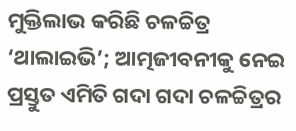ମୁକ୍ତିଲାଭ କରିଛି ଚଳଚ୍ଚିତ୍ର ‘ଥାଲାଇଭି’; ଆତ୍ମଜୀବନୀକୁ ନେଇ ପ୍ରସ୍ତୁତ ଏମିତି ଗଦା ଗଦା ଚଳଚ୍ଚିତ୍ରର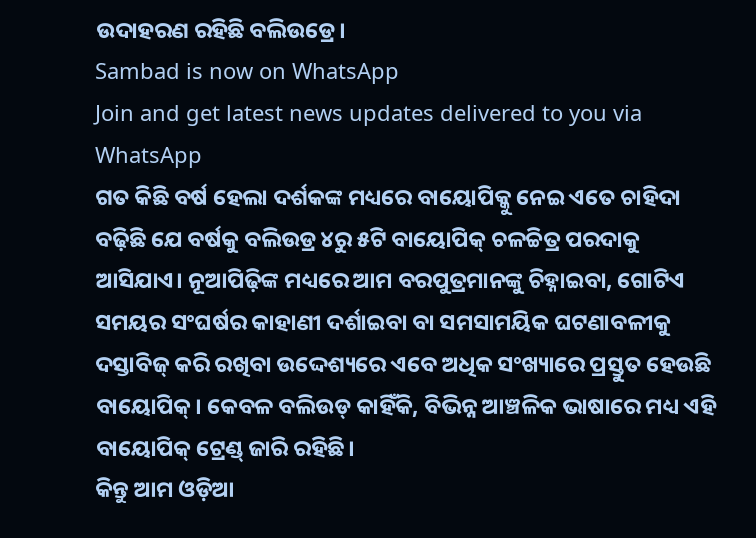ଉଦାହରଣ ରହିଛି ବଲିଉଡ୍ରେ।
Sambad is now on WhatsApp
Join and get latest news updates delivered to you via WhatsApp
ଗତ କିଛି ବର୍ଷ ହେଲା ଦର୍ଶକଙ୍କ ମଧ୍ୟରେ ବାୟୋପିକ୍କୁ ନେଇ ଏତେ ଚାହିଦା ବଢ଼ିଛି ଯେ ବର୍ଷକୁ ବଲିଉଡ୍ର ୪ରୁ ୫ଟି ବାୟୋପିକ୍ ଚଳଚ୍ଚିତ୍ର ପରଦାକୁ ଆସିଯାଏ। ନୂଆପିଢ଼ିଙ୍କ ମଧ୍ୟରେ ଆମ ବରପୁତ୍ରମାନଙ୍କୁ ଚିହ୍ନାଇବା, ଗୋଟିଏ ସମୟର ସଂଘର୍ଷର କାହାଣୀ ଦର୍ଶାଇବା ବା ସମସାମୟିକ ଘଟଣାବଳୀକୁ ଦସ୍ତାବିଜ୍ କରି ରଖିବା ଉଦ୍ଦେଶ୍ୟରେ ଏବେ ଅଧିକ ସଂଖ୍ୟାରେ ପ୍ରସ୍ତୁତ ହେଉଛି ବାୟୋପିକ୍। କେବଳ ବଲିଉଡ୍ କାହିଁକି, ବିଭିନ୍ନ ଆଞ୍ଚଳିକ ଭାଷାରେ ମଧ୍ୟ ଏହି ବାୟୋପିକ୍ ଟ୍ରେଣ୍ଡ୍ ଜାରି ରହିଛି।
କିନ୍ତୁ ଆମ ଓଡ଼ିଆ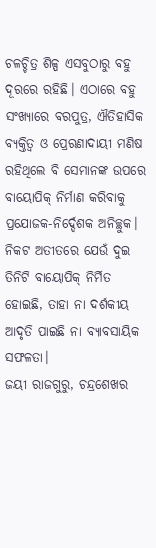ଚଳଚ୍ଚିତ୍ର ଶିଳ୍ପ ଏସବୁଠାରୁ ବହୁ ଦୂରରେ ରହିଛି। ଏଠାରେ ବହୁ ସଂଖ୍ୟାରେ ବରପୁତ୍ର, ଐତିହାସିକ ବ୍ୟକ୍ତିତ୍ବ ଓ ପ୍ରେରଣାଦାୟୀ ମଣିଷ ରହିଥିଲେ ବି ସେମାନଙ୍କ ଉପରେ ବାୟୋପିକ୍ ନିର୍ମାଣ କରିବାକୁ ପ୍ରଯୋଜକ-ନିର୍ଦ୍ଦେଶକ ଅନିଚ୍ଛୁକ। ନିକଟ ଅତୀତରେ ଯେଉଁ ଦୁଇ ତିନିଟି ବାୟୋପିକ୍ ନିର୍ମିତ ହୋଇଛି, ତାହା ନା ଦର୍ଶକୀୟ ଆଦୃତି ପାଇଛି ନା ବ୍ୟାବସାୟିକ ସଫଳତା।
ଜୟୀ ରାଜଗୁରୁ, ଚନ୍ଦ୍ରଶେଖର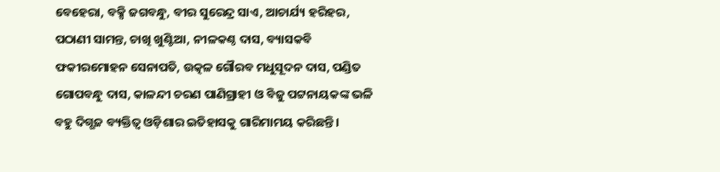ବେହେରା, ବକ୍ସି ଜଗବନ୍ଧୁ, ବୀର ସୁରେନ୍ଦ୍ର ସାଏ, ଆଚାର୍ଯ୍ୟ ହରିହର, ପଠାଣୀ ସାମନ୍ତ, ଚାଖି ଖୁଣ୍ଟିଆ, ନୀଳକଣ୍ଠ ଦାସ, ବ୍ୟାସକବି ଫକୀରମୋହନ ସେନାପତି, ଉତ୍କଳ ଗୌରବ ମଧୁସୂଦନ ଦାସ, ପଣ୍ଡିତ ଗୋପବନ୍ଧୁ ଦାସ, କାଳନ୍ଦୀ ଚରଣ ପାଣିଗ୍ରାହୀ ଓ ବିଜୁ ପଟ୍ଟନାୟକଙ୍କ ଭଳି ବହୁ ଦିଗ୍ଗଜ ବ୍ୟକ୍ତିତ୍ବ ଓଡ଼ିଶାର ଇତିହାସକୁ ଗାରିମାମୟ କରିଛନ୍ତି।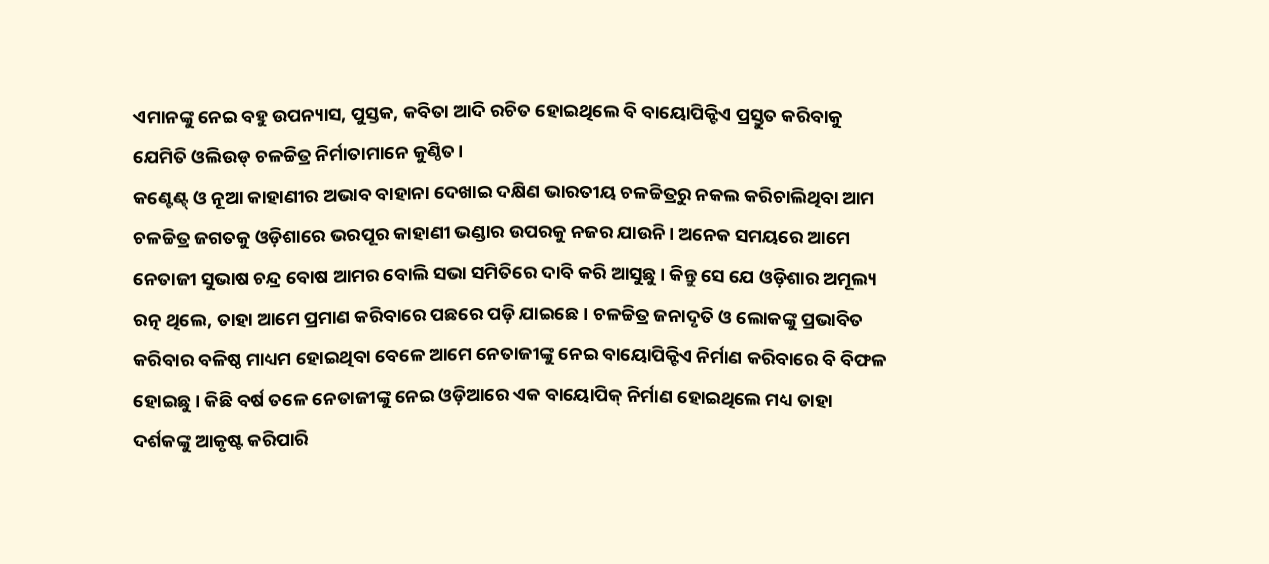ଏମାନଙ୍କୁ ନେଇ ବହୁ ଉପନ୍ୟାସ, ପୁସ୍ତକ, କବିତା ଆଦି ରଚିତ ହୋଇଥିଲେ ବି ବାୟୋପିକ୍ଟିଏ ପ୍ରସ୍ତୁତ କରିବାକୁ ଯେମିତି ଓଲିଉଡ୍ ଚଳଚ୍ଚିତ୍ର ନିର୍ମାତାମାନେ କୁଣ୍ଠିତ।
କଣ୍ଟେଣ୍ଟ୍ ଓ ନୂଆ କାହାଣୀର ଅଭାବ ବାହାନା ଦେଖାଇ ଦକ୍ଷିଣ ଭାରତୀୟ ଚଳଚ୍ଚିତ୍ରରୁ ନକଲ କରିଚାଲିଥିବା ଆମ ଚଳଚ୍ଚିତ୍ର ଜଗତକୁ ଓଡ଼ିଶାରେ ଭରପୂର କାହାଣୀ ଭଣ୍ଡାର ଉପରକୁ ନଜର ଯାଉନି। ଅନେକ ସମୟରେ ଆମେ ନେତାଜୀ ସୁଭାଷ ଚନ୍ଦ୍ର ବୋଷ ଆମର ବୋଲି ସଭା ସମିତିରେ ଦାବି କରି ଆସୁଛୁ। କିନ୍ତୁ ସେ ଯେ ଓଡ଼ିଶାର ଅମୂଲ୍ୟ ରତ୍ନ ଥିଲେ, ତାହା ଆମେ ପ୍ରମାଣ କରିବାରେ ପଛରେ ପଡ଼ି ଯାଇଛେ। ଚଳଚ୍ଚିତ୍ର ଜନାଦୃତି ଓ ଲୋକଙ୍କୁ ପ୍ରଭାବିତ କରିବାର ବଳିଷ୍ଠ ମାଧ୍ୟମ ହୋଇଥିବା ବେଳେ ଆମେ ନେତାଜୀଙ୍କୁ ନେଇ ବାୟୋପିକ୍ଟିଏ ନିର୍ମାଣ କରିବାରେ ବି ବିଫଳ ହୋଇଛୁ। କିଛି ବର୍ଷ ତଳେ ନେତାଜୀଙ୍କୁ ନେଇ ଓଡ଼ିଆରେ ଏକ ବାୟୋପିକ୍ ନିର୍ମାଣ ହୋଇଥିଲେ ମଧ୍ୟ ତାହା ଦର୍ଶକଙ୍କୁ ଆକୃଷ୍ଟ କରିପାରି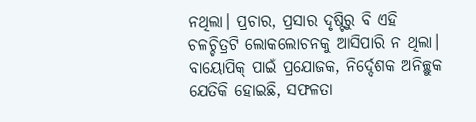ନଥିଲା। ପ୍ରଚାର, ପ୍ରସାର ଦୃଷ୍ଟିରୁ ବି ଏହି ଚଳଚ୍ଚିତ୍ରଟି ଲୋକଲୋଚନକୁ ଆସିପାରି ନ ଥିଲା।
ବାୟୋପିକ୍ ପାଇଁ ପ୍ରଯୋଜକ, ନିର୍ଦ୍ଦେଶକ ଅନିଚ୍ଛୁକ
ଯେତିକି ହୋଇଛି, ସଫଳତା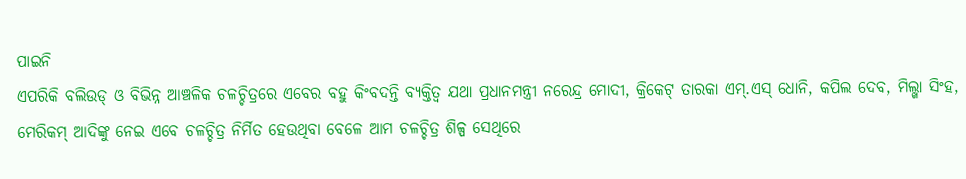ପାଇନି
ଏପରିକି ବଲିଉଡ୍ ଓ ବିଭିନ୍ନ ଆଞ୍ଚଳିକ ଚଳଚ୍ଚିତ୍ରରେ ଏବେର ବହୁ କିଂବଦନ୍ତି ବ୍ୟକ୍ତିତ୍ବ ଯଥା ପ୍ରଧାନମନ୍ତ୍ରୀ ନରେନ୍ଦ୍ର ମୋଦୀ, କ୍ରିକେଟ୍ ତାରକା ଏମ୍.ଏସ୍ ଧୋନି, କପିଲ ଦେବ, ମିଲ୍ଖା ସିଂହ, ମେରିକମ୍ ଆଦିଙ୍କୁ ନେଇ ଏବେ ଚଳଚ୍ଚିତ୍ର ନିର୍ମିତ ହେଉଥିବା ବେଳେ ଆମ ଚଳଚ୍ଚିତ୍ର ଶିଳ୍ପ ସେଥିରେ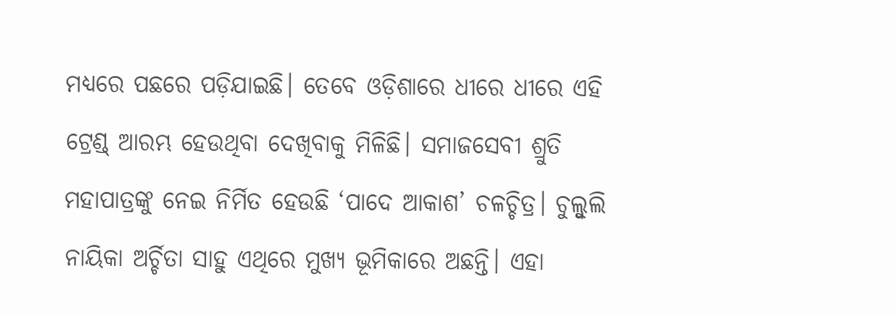ମଧ୍ୟରେ ପଛରେ ପଡ଼ିଯାଇଛି। ତେବେ ଓଡ଼ିଶାରେ ଧୀରେ ଧୀରେ ଏହି ଟ୍ରେଣ୍ଡ୍ ଆରମ୍ଭ ହେଉଥିବା ଦେଖିବାକୁ ମିଳିଛି। ସମାଜସେବୀ ଶ୍ରୁତି ମହାପାତ୍ରଙ୍କୁ ନେଇ ନିର୍ମିତ ହେଉଛି ‘ପାଦେ ଆକାଶ’ ଚଳଚ୍ଚିତ୍ର। ଚୁଲ୍ବୁଲି ନାୟିକା ଅର୍ଚ୍ଚିତା ସାହୁ ଏଥିରେ ମୁଖ୍ୟ ଭୂମିକାରେ ଅଛନ୍ତି। ଏହା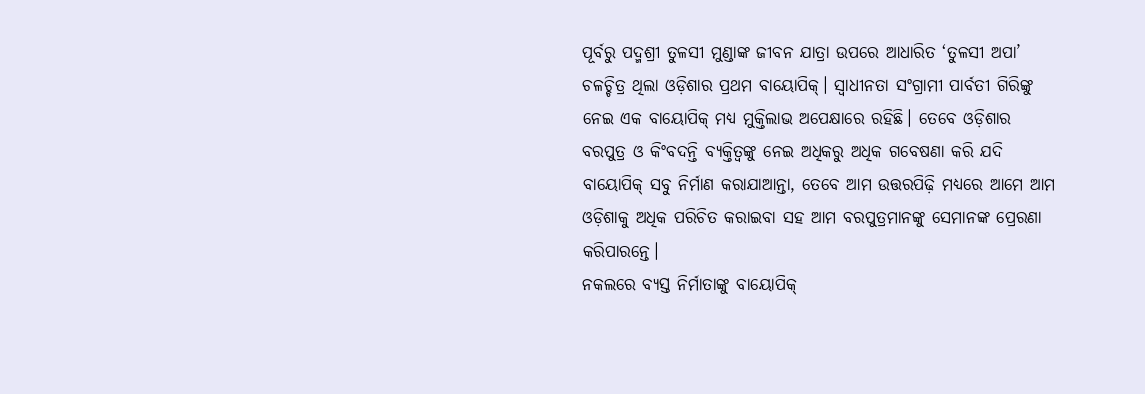ପୂର୍ବରୁ ପଦ୍ମଶ୍ରୀ ତୁଳସୀ ମୁଣ୍ଡାଙ୍କ ଜୀବନ ଯାତ୍ରା ଉପରେ ଆଧାରିତ ‘ତୁଳସୀ ଅପା’ ଚଳଚ୍ଚିତ୍ର ଥିଲା ଓଡ଼ିଶାର ପ୍ରଥମ ବାୟୋପିକ୍। ସ୍ବାଧୀନତା ସଂଗ୍ରାମୀ ପାର୍ବତୀ ଗିରିଙ୍କୁ ନେଇ ଏକ ବାୟୋପିକ୍ ମଧ୍ୟ ମୁକ୍ତିଲାଭ ଅପେକ୍ଷାରେ ରହିଛି। ତେବେ ଓଡ଼ିଶାର ବରପୁତ୍ର ଓ କିଂବଦନ୍ତି ବ୍ୟକ୍ତିତ୍ବଙ୍କୁ ନେଇ ଅଧିକରୁ ଅଧିକ ଗବେଷଣା କରି ଯଦି ବାୟୋପିକ୍ ସବୁ ନିର୍ମାଣ କରାଯାଆନ୍ତା, ତେବେ ଆମ ଉତ୍ତରପିଢ଼ି ମଧ୍ୟରେ ଆମେ ଆମ ଓଡ଼ିଶାକୁ ଅଧିକ ପରିଚିତ କରାଇବା ସହ ଆମ ବରପୁତ୍ରମାନଙ୍କୁ ସେମାନଙ୍କ ପ୍ରେରଣା କରିପାରନ୍ତେ।
ନକଲରେ ବ୍ୟସ୍ତ ନିର୍ମାତାଙ୍କୁ ବାୟୋପିକ୍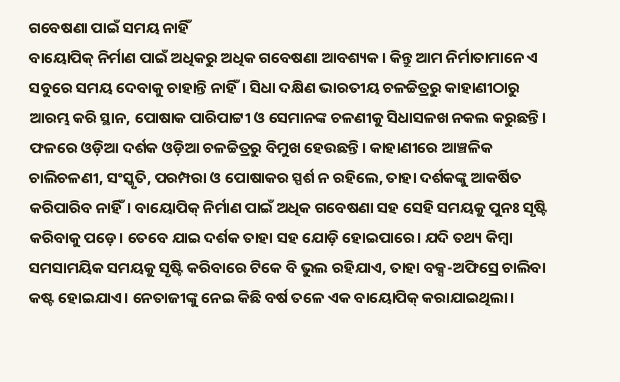ଗବେଷଣା ପାଇଁ ସମୟ ନାହିଁ
ବାୟୋପିକ୍ ନିର୍ମାଣ ପାଇଁ ଅଧିକରୁ ଅଧିକ ଗବେଷଣା ଆବଶ୍ୟକ। କିନ୍ତୁ ଆମ ନିର୍ମାତାମାନେ ଏ ସବୁରେ ସମୟ ଦେବାକୁ ଚାହାନ୍ତି ନାହିଁ। ସିଧା ଦକ୍ଷିଣ ଭାରତୀୟ ଚଳଚ୍ଚିତ୍ରରୁ କାହାଣୀଠାରୁ ଆରମ୍ଭ କରି ସ୍ଥାନ, ପୋଷାକ ପାରିପାଟ୍ଟୀ ଓ ସେମାନଙ୍କ ଚଳଣୀକୁ ସିଧାସଳଖ ନକଲ କରୁଛନ୍ତି। ଫଳରେ ଓଡ଼ିଆ ଦର୍ଶକ ଓଡ଼ିଆ ଚଳଚ୍ଚିତ୍ରରୁ ବିମୁଖ ହେଉଛନ୍ତି। କାହାଣୀରେ ଆଞ୍ଚଳିକ ଚାଲିଚଳଣୀ, ସଂସ୍କୃତି, ପରମ୍ପରା ଓ ପୋଷାକର ସ୍ପର୍ଶ ନ ରହିଲେ, ତାହା ଦର୍ଶକଙ୍କୁ ଆକର୍ଷିତ କରିପାରିବ ନାହିଁ। ବାୟୋପିକ୍ ନିର୍ମାଣ ପାଇଁ ଅଧିକ ଗବେଷଣା ସହ ସେହି ସମୟକୁ ପୁନଃ ସୃଷ୍ଟି କରିବାକୁ ପଡ଼େ। ତେବେ ଯାଇ ଦର୍ଶକ ତାହା ସହ ଯୋଡ଼ି ହୋଇପାରେ। ଯଦି ତଥ୍ୟ କିମ୍ବା ସମସାମୟିକ ସମୟକୁ ସୃଷ୍ଟି କରିବାରେ ଟିକେ ବି ଭୁଲ ରହିଯାଏ, ତାହା ବକ୍ସ-ଅଫିସ୍ରେ ଚାଲିବା କଷ୍ଟ ହୋଇଯାଏ। ନେତାଜୀଙ୍କୁ ନେଇ କିଛି ବର୍ଷ ତଳେ ଏକ ବାୟୋପିକ୍ କରାଯାଇଥିଲା।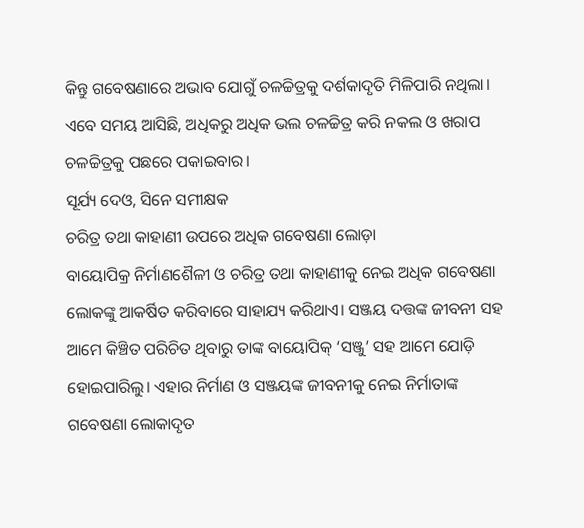କିନ୍ତୁ ଗବେଷଣାରେ ଅଭାବ ଯୋଗୁଁ ଚଳଚ୍ଚିତ୍ରକୁ ଦର୍ଶକାଦୃତି ମିଳିପାରି ନଥିଲା। ଏବେ ସମୟ ଆସିଛି, ଅଧିକରୁ ଅଧିକ ଭଲ ଚଳଚ୍ଚିତ୍ର କରି ନକଲ ଓ ଖରାପ ଚଳଚ୍ଚିତ୍ରକୁ ପଛରେ ପକାଇବାର।
ସୂର୍ଯ୍ୟ ଦେଓ, ସିନେ ସମୀକ୍ଷକ
ଚରିତ୍ର ତଥା କାହାଣୀ ଉପରେ ଅଧିକ ଗବେଷଣା ଲୋଡ଼ା
ବାୟୋପିକ୍ର ନିର୍ମାଣଶୈଳୀ ଓ ଚରିତ୍ର ତଥା କାହାଣୀକୁ ନେଇ ଅଧିକ ଗବେଷଣା ଲୋକଙ୍କୁ ଆକର୍ଷିତ କରିବାରେ ସାହାଯ୍ୟ କରିଥାଏ। ସଞ୍ଜୟ ଦତ୍ତଙ୍କ ଜୀବନୀ ସହ ଆମେ କିଞ୍ଚିତ ପରିଚିତ ଥିବାରୁ ତାଙ୍କ ବାୟୋପିକ୍ ‘ସଞ୍ଜୁ’ ସହ ଆମେ ଯୋଡ଼ି ହୋଇପାରିଲୁ। ଏହାର ନିର୍ମାଣ ଓ ସଞ୍ଜୟଙ୍କ ଜୀବନୀକୁ ନେଇ ନିର୍ମାତାଙ୍କ ଗବେଷଣା ଲୋକାଦୃତ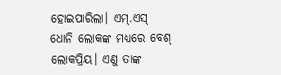ହୋଇପାରିଲା। ଏମ୍.ଏସ୍ ଧୋନି ଲୋକଙ୍କ ମଧ୍ୟରେ ବେଶ୍ ଲୋକପ୍ରିୟ। ଏଣୁ ତାଙ୍କ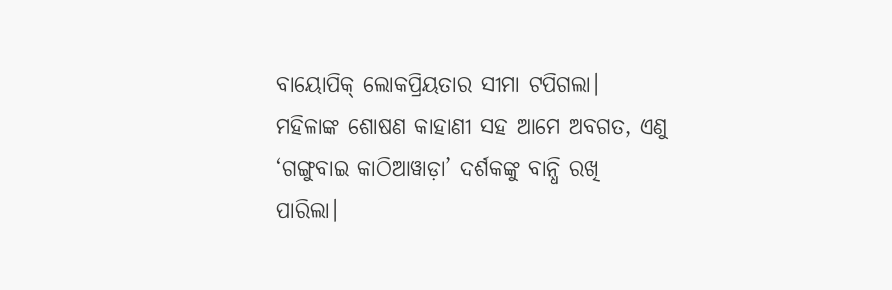ବାୟୋପିକ୍ ଲୋକପ୍ରିୟତାର ସୀମା ଟପିଗଲା। ମହିଳାଙ୍କ ଶୋଷଣ କାହାଣୀ ସହ ଆମେ ଅବଗତ, ଏଣୁ ‘ଗଙ୍ଗୁବାଇ କାଠିଆୱାଡ଼ା’ ଦର୍ଶକଙ୍କୁ ବାନ୍ଧି ରଖି ପାରିଲା।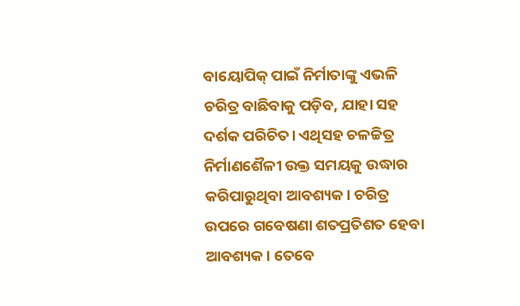ବାୟୋପିକ୍ ପାଇଁ ନିର୍ମାତାଙ୍କୁ ଏଭଳି ଚରିତ୍ର ବାଛିବାକୁ ପଡ଼ିବ, ଯାହା ସହ ଦର୍ଶକ ପରିଚିତ। ଏଥିସହ ଚଳଚ୍ଚିତ୍ର ନିର୍ମାଣଶୈଳୀ ଉକ୍ତ ସମୟକୁ ଉଦ୍ଧାର କରିପାରୁଥିବା ଆବଶ୍ୟକ। ଚରିତ୍ର ଉପରେ ଗବେଷଣା ଶତପ୍ରତିଶତ ହେବା ଆବଶ୍ୟକ। ତେବେ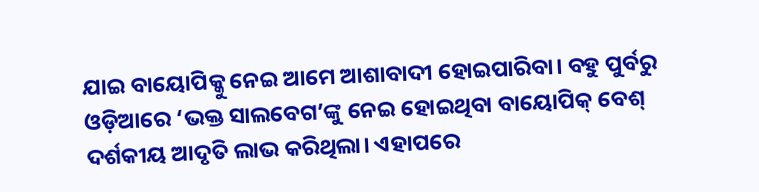ଯାଇ ବାୟୋପିକ୍କୁ ନେଇ ଆମେ ଆଶାବାଦୀ ହୋଇପାରିବା। ବହୁ ପୁର୍ବରୁ ଓଡ଼ିଆରେ ‘ଭକ୍ତ ସାଲବେଗ’ଙ୍କୁ ନେଇ ହୋଇଥିବା ବାୟୋପିକ୍ ବେଶ୍ ଦର୍ଶକୀୟ ଆଦୃତି ଲାଭ କରିଥିଲା। ଏହାପରେ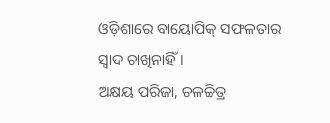ଓଡ଼ିଶାରେ ବାୟୋପିକ୍ ସଫଳତାର ସ୍ବାଦ ଚାଖିନାହିଁ।
ଅକ୍ଷୟ ପରିଜା, ଚଳଚ୍ଚିତ୍ର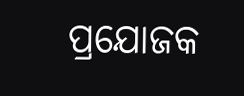ପ୍ରଯୋଜକ